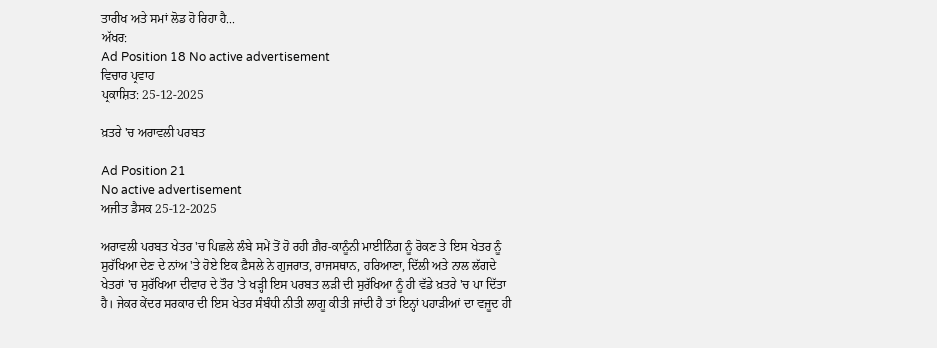ਤਾਰੀਖ ਅਤੇ ਸਮਾਂ ਲੋਡ ਹੋ ਰਿਹਾ ਹੈ...
ਅੱਖਰ:
Ad Position 18 No active advertisement
ਵਿਚਾਰ ਪ੍ਰਵਾਹ
ਪ੍ਰਕਾਸ਼ਿਤ: 25-12-2025

ਖ਼ਤਰੇ 'ਚ ਅਰਾਵਲੀ ਪਰਬਤ

Ad Position 21
No active advertisement
ਅਜੀਤ ਡੈਸਕ 25-12-2025

ਅਰਾਵਲੀ ਪਰਬਤ ਖੇਤਰ 'ਚ ਪਿਛਲੇ ਲੰਬੇ ਸਮੇਂ ਤੋਂ ਹੋ ਰਹੀ ਗ਼ੈਰ-ਕਾਨੂੰਨੀ ਮਾਈਨਿੰਗ ਨੂੰ ਰੋਕਣ ਤੇ ਇਸ ਖੇਤਰ ਨੂੰ ਸੁਰੱਖਿਆ ਦੇਣ ਦੇ ਨਾਂਅ 'ਤੇ ਹੋਏ ਇਕ ਫ਼ੈਸਲੇ ਨੇ ਗੁਜਰਾਤ, ਰਾਜਸਥਾਨ, ਹਰਿਆਣਾ, ਦਿੱਲੀ ਅਤੇ ਨਾਲ ਲੱਗਦੇ ਖੇਤਰਾਂ 'ਚ ਸੁਰੱਖਿਆ ਦੀਵਾਰ ਦੇ ਤੌਰ 'ਤੇ ਖੜ੍ਹੀ ਇਸ ਪਰਬਤ ਲੜੀ ਦੀ ਸੁਰੱਖਿਆ ਨੂੰ ਹੀ ਵੱਡੇ ਖ਼ਤਰੇ 'ਚ ਪਾ ਦਿੱਤਾ ਹੈ। ਜੇਕਰ ਕੇਂਦਰ ਸਰਕਾਰ ਦੀ ਇਸ ਖੇਤਰ ਸੰਬੰਧੀ ਨੀਤੀ ਲਾਗੂ ਕੀਤੀ ਜਾਂਦੀ ਹੈ ਤਾਂ ਇਨ੍ਹਾਂ ਪਹਾੜੀਆਂ ਦਾ ਵਜੂਦ ਹੀ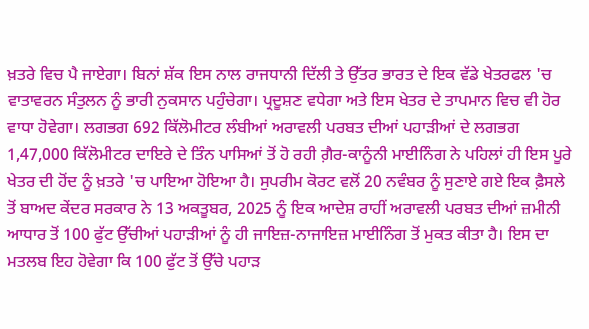ਖ਼ਤਰੇ ਵਿਚ ਪੈ ਜਾਏਗਾ। ਬਿਨਾਂ ਸ਼ੱਕ ਇਸ ਨਾਲ ਰਾਜਧਾਨੀ ਦਿੱਲੀ ਤੇ ਉੱਤਰ ਭਾਰਤ ਦੇ ਇਕ ਵੱਡੇ ਖੇਤਰਫਲ 'ਚ ਵਾਤਾਵਰਨ ਸੰਤੁਲਨ ਨੂੰ ਭਾਰੀ ਨੁਕਸਾਨ ਪਹੁੰਚੇਗਾ। ਪ੍ਰਦੂਸ਼ਣ ਵਧੇਗਾ ਅਤੇ ਇਸ ਖੇਤਰ ਦੇ ਤਾਪਮਾਨ ਵਿਚ ਵੀ ਹੋਰ ਵਾਧਾ ਹੋਵੇਗਾ। ਲਗਭਗ 692 ਕਿੱਲੋਮੀਟਰ ਲੰਬੀਆਂ ਅਰਾਵਲੀ ਪਰਬਤ ਦੀਆਂ ਪਹਾੜੀਆਂ ਦੇ ਲਗਭਗ 1,47,000 ਕਿੱਲੋਮੀਟਰ ਦਾਇਰੇ ਦੇ ਤਿੰਨ ਪਾਸਿਆਂ ਤੋਂ ਹੋ ਰਹੀ ਗ਼ੈਰ-ਕਾਨੂੰਨੀ ਮਾਈਨਿੰਗ ਨੇ ਪਹਿਲਾਂ ਹੀ ਇਸ ਪੂਰੇ ਖੇਤਰ ਦੀ ਹੋਂਦ ਨੂੰ ਖ਼ਤਰੇ 'ਚ ਪਾਇਆ ਹੋਇਆ ਹੈ। ਸੁਪਰੀਮ ਕੋਰਟ ਵਲੋਂ 20 ਨਵੰਬਰ ਨੂੰ ਸੁਣਾਏ ਗਏ ਇਕ ਫ਼ੈਸਲੇ ਤੋਂ ਬਾਅਦ ਕੇਂਦਰ ਸਰਕਾਰ ਨੇ 13 ਅਕਤੂਬਰ, 2025 ਨੂੰ ਇਕ ਆਦੇਸ਼ ਰਾਹੀਂ ਅਰਾਵਲੀ ਪਰਬਤ ਦੀਆਂ ਜ਼ਮੀਨੀ ਆਧਾਰ ਤੋਂ 100 ਫੁੱਟ ਉੱਚੀਆਂ ਪਹਾੜੀਆਂ ਨੂੰ ਹੀ ਜਾਇਜ਼-ਨਾਜਾਇਜ਼ ਮਾਈਨਿੰਗ ਤੋਂ ਮੁਕਤ ਕੀਤਾ ਹੈ। ਇਸ ਦਾ ਮਤਲਬ ਇਹ ਹੋਵੇਗਾ ਕਿ 100 ਫੁੱਟ ਤੋਂ ਉੱਚੇ ਪਹਾੜ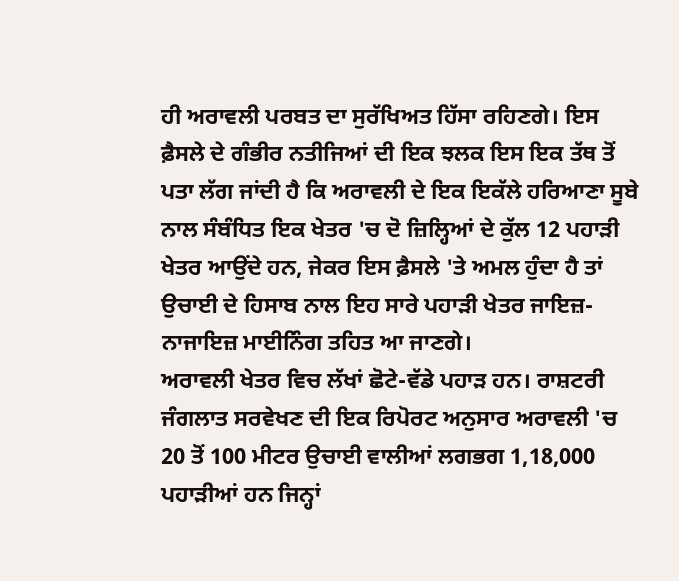ਹੀ ਅਰਾਵਲੀ ਪਰਬਤ ਦਾ ਸੁਰੱਖਿਅਤ ਹਿੱਸਾ ਰਹਿਣਗੇ। ਇਸ ਫ਼ੈਸਲੇ ਦੇ ਗੰਭੀਰ ਨਤੀਜਿਆਂ ਦੀ ਇਕ ਝਲਕ ਇਸ ਇਕ ਤੱਥ ਤੋਂ ਪਤਾ ਲੱਗ ਜਾਂਦੀ ਹੈ ਕਿ ਅਰਾਵਲੀ ਦੇ ਇਕ ਇਕੱਲੇ ਹਰਿਆਣਾ ਸੂਬੇ ਨਾਲ ਸੰਬੰਧਿਤ ਇਕ ਖੇਤਰ 'ਚ ਦੋ ਜ਼ਿਲ੍ਹਿਆਂ ਦੇ ਕੁੱਲ 12 ਪਹਾੜੀ ਖੇਤਰ ਆਉਂਦੇ ਹਨ, ਜੇਕਰ ਇਸ ਫ਼ੈਸਲੇ 'ਤੇ ਅਮਲ ਹੁੰਦਾ ਹੈ ਤਾਂ ਉਚਾਈ ਦੇ ਹਿਸਾਬ ਨਾਲ ਇਹ ਸਾਰੇ ਪਹਾੜੀ ਖੇਤਰ ਜਾਇਜ਼-ਨਾਜਾਇਜ਼ ਮਾਈਨਿੰਗ ਤਹਿਤ ਆ ਜਾਣਗੇ।
ਅਰਾਵਲੀ ਖੇਤਰ ਵਿਚ ਲੱਖਾਂ ਛੋਟੇ-ਵੱਡੇ ਪਹਾੜ ਹਨ। ਰਾਸ਼ਟਰੀ ਜੰਗਲਾਤ ਸਰਵੇਖਣ ਦੀ ਇਕ ਰਿਪੋਰਟ ਅਨੁਸਾਰ ਅਰਾਵਲੀ 'ਚ 20 ਤੋਂ 100 ਮੀਟਰ ਉਚਾਈ ਵਾਲੀਆਂ ਲਗਭਗ 1,18,000 ਪਹਾੜੀਆਂ ਹਨ ਜਿਨ੍ਹਾਂ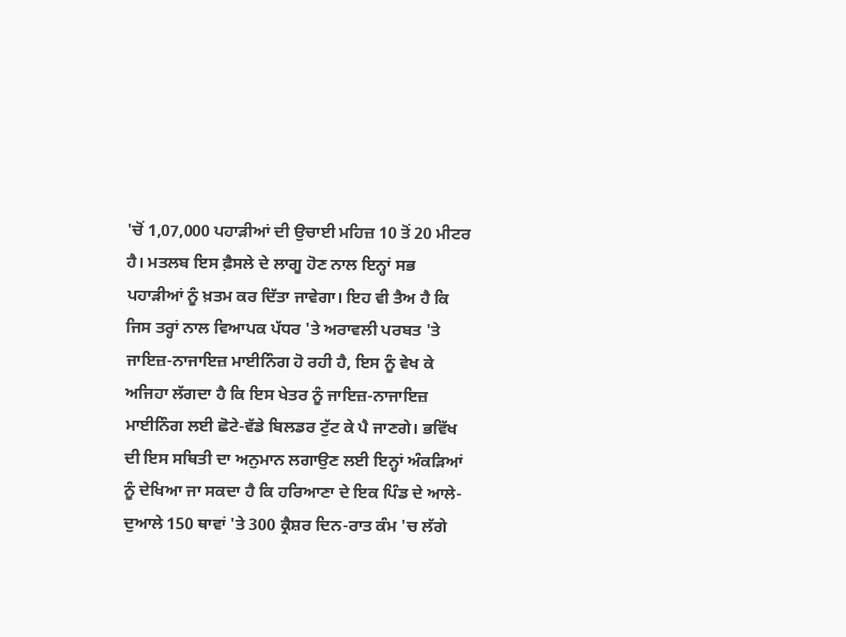'ਚੋਂ 1,07,000 ਪਹਾੜੀਆਂ ਦੀ ਉਚਾਈ ਮਹਿਜ਼ 10 ਤੋਂ 20 ਮੀਟਰ ਹੈ। ਮਤਲਬ ਇਸ ਫ਼ੈਸਲੇ ਦੇ ਲਾਗੂ ਹੋਣ ਨਾਲ ਇਨ੍ਹਾਂ ਸਭ ਪਹਾੜੀਆਂ ਨੂੰ ਖ਼ਤਮ ਕਰ ਦਿੱਤਾ ਜਾਵੇਗਾ। ਇਹ ਵੀ ਤੈਅ ਹੈ ਕਿ ਜਿਸ ਤਰ੍ਹਾਂ ਨਾਲ ਵਿਆਪਕ ਪੱਧਰ 'ਤੇ ਅਰਾਵਲੀ ਪਰਬਤ 'ਤੇ ਜਾਇਜ਼-ਨਾਜਾਇਜ਼ ਮਾਈਨਿੰਗ ਹੋ ਰਹੀ ਹੈ, ਇਸ ਨੂੰ ਵੇਖ ਕੇ ਅਜਿਹਾ ਲੱਗਦਾ ਹੈ ਕਿ ਇਸ ਖੇਤਰ ਨੂੰ ਜਾਇਜ਼-ਨਾਜਾਇਜ਼ ਮਾਈਨਿੰਗ ਲਈ ਛੋਟੇ-ਵੱਡੇ ਬਿਲਡਰ ਟੁੱਟ ਕੇ ਪੈ ਜਾਣਗੇ। ਭਵਿੱਖ ਦੀ ਇਸ ਸਥਿਤੀ ਦਾ ਅਨੁਮਾਨ ਲਗਾਉਣ ਲਈ ਇਨ੍ਹਾਂ ਅੰਕੜਿਆਂ ਨੂੰ ਦੇਖਿਆ ਜਾ ਸਕਦਾ ਹੈ ਕਿ ਹਰਿਆਣਾ ਦੇ ਇਕ ਪਿੰਡ ਦੇ ਆਲੇ-ਦੁਆਲੇ 150 ਥਾਵਾਂ 'ਤੇ 300 ਕ੍ਰੈਸ਼ਰ ਦਿਨ-ਰਾਤ ਕੰਮ 'ਚ ਲੱਗੇ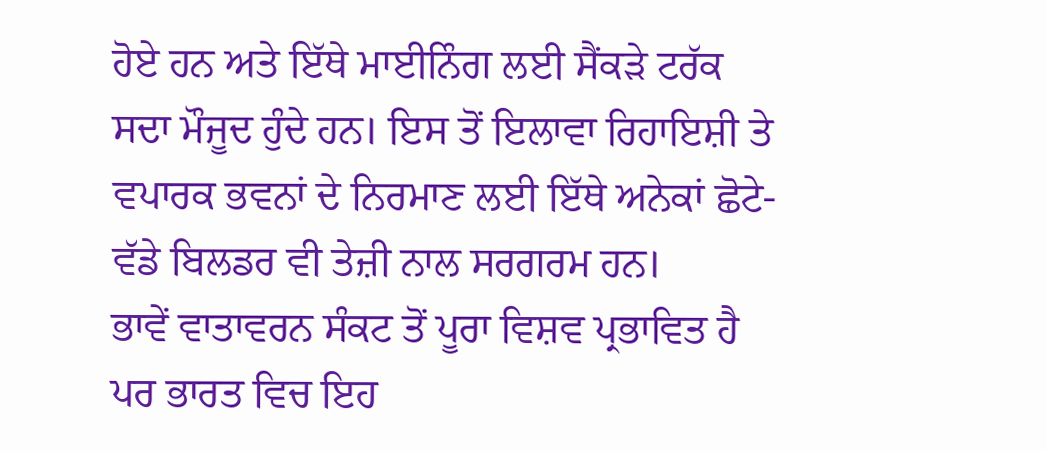ਹੋਏ ਹਨ ਅਤੇ ਇੱਥੇ ਮਾਈਨਿੰਗ ਲਈ ਸੈਂਕੜੇ ਟਰੱਕ ਸਦਾ ਮੌਜੂਦ ਹੁੰਦੇ ਹਨ। ਇਸ ਤੋਂ ਇਲਾਵਾ ਰਿਹਾਇਸ਼ੀ ਤੇ ਵਪਾਰਕ ਭਵਨਾਂ ਦੇ ਨਿਰਮਾਣ ਲਈ ਇੱਥੇ ਅਨੇਕਾਂ ਛੋਟੇ-ਵੱਡੇ ਬਿਲਡਰ ਵੀ ਤੇਜ਼ੀ ਨਾਲ ਸਰਗਰਮ ਹਨ।
ਭਾਵੇਂ ਵਾਤਾਵਰਨ ਸੰਕਟ ਤੋਂ ਪੂਰਾ ਵਿਸ਼ਵ ਪ੍ਰਭਾਵਿਤ ਹੈ ਪਰ ਭਾਰਤ ਵਿਚ ਇਹ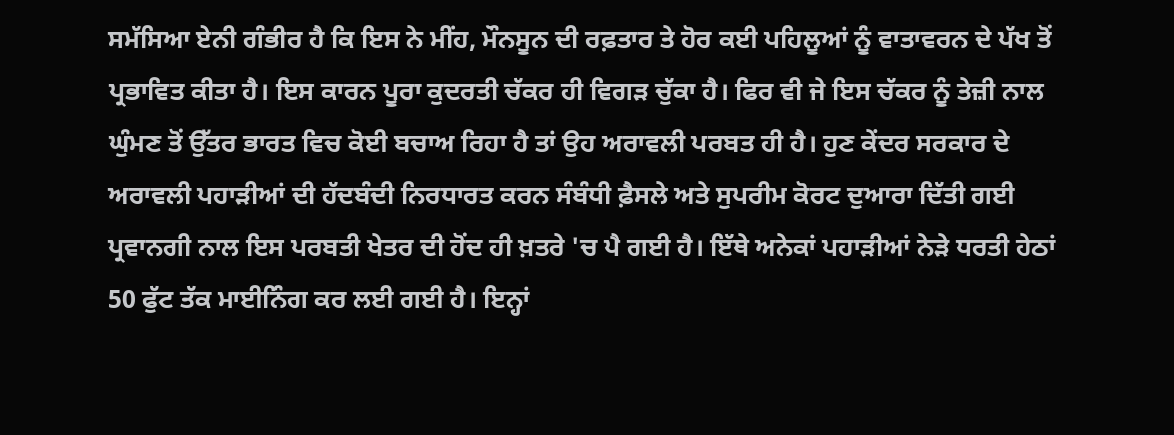ਸਮੱਸਿਆ ਏਨੀ ਗੰਭੀਰ ਹੈ ਕਿ ਇਸ ਨੇ ਮੀਂਹ, ਮੌਨਸੂਨ ਦੀ ਰਫ਼ਤਾਰ ਤੇ ਹੋਰ ਕਈ ਪਹਿਲੂਆਂ ਨੂੰ ਵਾਤਾਵਰਨ ਦੇ ਪੱਖ ਤੋਂ ਪ੍ਰਭਾਵਿਤ ਕੀਤਾ ਹੈ। ਇਸ ਕਾਰਨ ਪੂਰਾ ਕੁਦਰਤੀ ਚੱਕਰ ਹੀ ਵਿਗੜ ਚੁੱਕਾ ਹੈ। ਫਿਰ ਵੀ ਜੇ ਇਸ ਚੱਕਰ ਨੂੰ ਤੇਜ਼ੀ ਨਾਲ ਘੁੰਮਣ ਤੋਂ ਉੱਤਰ ਭਾਰਤ ਵਿਚ ਕੋਈ ਬਚਾਅ ਰਿਹਾ ਹੈ ਤਾਂ ਉਹ ਅਰਾਵਲੀ ਪਰਬਤ ਹੀ ਹੈ। ਹੁਣ ਕੇਂਦਰ ਸਰਕਾਰ ਦੇ ਅਰਾਵਲੀ ਪਹਾੜੀਆਂ ਦੀ ਹੱਦਬੰਦੀ ਨਿਰਧਾਰਤ ਕਰਨ ਸੰਬੰਧੀ ਫ਼ੈਸਲੇ ਅਤੇ ਸੁਪਰੀਮ ਕੋਰਟ ਦੁਆਰਾ ਦਿੱਤੀ ਗਈ ਪ੍ਰਵਾਨਗੀ ਨਾਲ ਇਸ ਪਰਬਤੀ ਖੇਤਰ ਦੀ ਹੋਂਦ ਹੀ ਖ਼ਤਰੇ 'ਚ ਪੈ ਗਈ ਹੈ। ਇੱਥੇ ਅਨੇਕਾਂ ਪਹਾੜੀਆਂ ਨੇੜੇ ਧਰਤੀ ਹੇਠਾਂ 50 ਫੁੱਟ ਤੱਕ ਮਾਈਨਿੰਗ ਕਰ ਲਈ ਗਈ ਹੈ। ਇਨ੍ਹਾਂ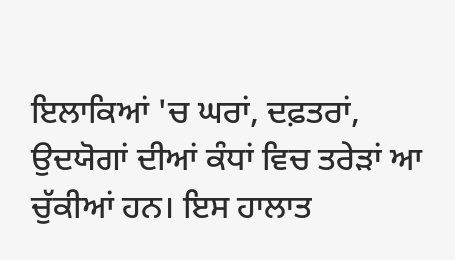ਇਲਾਕਿਆਂ 'ਚ ਘਰਾਂ, ਦਫ਼ਤਰਾਂ, ਉਦਯੋਗਾਂ ਦੀਆਂ ਕੰਧਾਂ ਵਿਚ ਤਰੇੜਾਂ ਆ ਚੁੱਕੀਆਂ ਹਨ। ਇਸ ਹਾਲਾਤ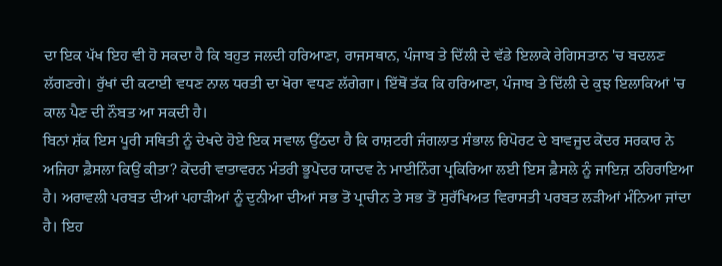ਦਾ ਇਕ ਪੱਖ ਇਹ ਵੀ ਹੋ ਸਕਦਾ ਹੈ ਕਿ ਬਹੁਤ ਜਲਦੀ ਹਰਿਆਣਾ, ਰਾਜਸਥਾਨ, ਪੰਜਾਬ ਤੇ ਦਿੱਲੀ ਦੇ ਵੱਡੇ ਇਲਾਕੇ ਰੇਗਿਸਤਾਨ 'ਚ ਬਦਲਣ ਲੱਗਣਗੇ। ਰੁੱਖਾਂ ਦੀ ਕਟਾਈ ਵਧਣ ਨਾਲ ਧਰਤੀ ਦਾ ਖੋਰਾ ਵਧਣ ਲੱਗੇਗਾ। ਇੱਥੋਂ ਤੱਕ ਕਿ ਹਰਿਆਣਾ, ਪੰਜਾਬ ਤੇ ਦਿੱਲੀ ਦੇ ਕੁਝ ਇਲਾਕਿਆਂ 'ਚ ਕਾਲ ਪੈਣ ਦੀ ਨੌਬਤ ਆ ਸਕਦੀ ਹੈ।
ਬਿਨਾਂ ਸ਼ੱਕ ਇਸ ਪੂਰੀ ਸਥਿਤੀ ਨੂੰ ਦੇਖਦੇ ਹੋਏ ਇਕ ਸਵਾਲ ਉੱਠਦਾ ਹੈ ਕਿ ਰਾਸ਼ਟਰੀ ਜੰਗਲਾਤ ਸੰਭਾਲ ਰਿਪੋਰਟ ਦੇ ਬਾਵਜੂਦ ਕੇਂਦਰ ਸਰਕਾਰ ਨੇ ਅਜਿਹਾ ਫ਼ੈਸਲਾ ਕਿਉਂ ਕੀਤਾ? ਕੇਂਦਰੀ ਵਾਤਾਵਰਨ ਮੰਤਰੀ ਭੂਪੇਂਦਰ ਯਾਦਵ ਨੇ ਮਾਈਨਿੰਗ ਪ੍ਰਕਿਰਿਆ ਲਈ ਇਸ ਫ਼ੈਸਲੇ ਨੂੰ ਜਾਇਜ਼ ਠਹਿਰਾਇਆ ਹੈ। ਅਰਾਵਲੀ ਪਰਬਤ ਦੀਆਂ ਪਹਾੜੀਆਂ ਨੂੰ ਦੁਨੀਆ ਦੀਆਂ ਸਭ ਤੋਂ ਪ੍ਰਾਚੀਨ ਤੇ ਸਭ ਤੋਂ ਸੁਰੱਖਿਅਤ ਵਿਰਾਸਤੀ ਪਰਬਤ ਲੜੀਆਂ ਮੰਨਿਆ ਜਾਂਦਾ ਹੈ। ਇਹ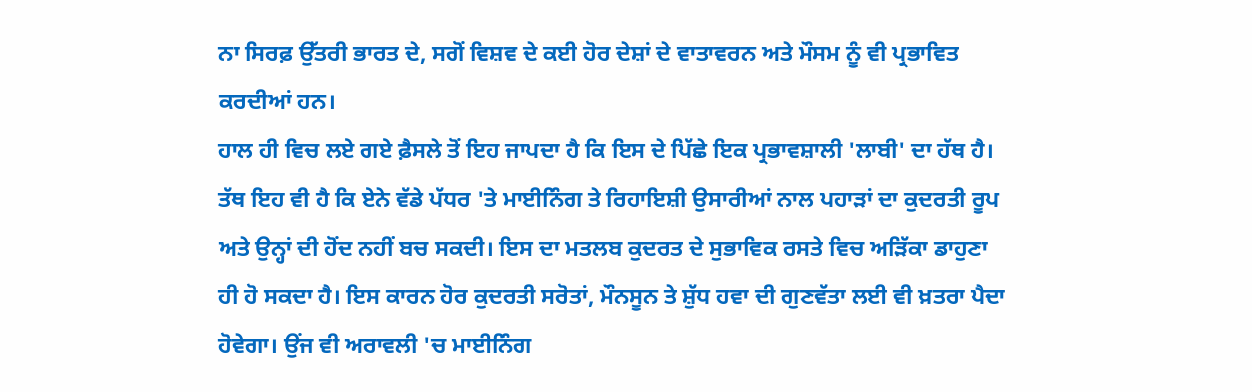ਨਾ ਸਿਰਫ਼ ਉੱਤਰੀ ਭਾਰਤ ਦੇ, ਸਗੋਂ ਵਿਸ਼ਵ ਦੇ ਕਈ ਹੋਰ ਦੇਸ਼ਾਂ ਦੇ ਵਾਤਾਵਰਨ ਅਤੇ ਮੌਸਮ ਨੂੰ ਵੀ ਪ੍ਰਭਾਵਿਤ ਕਰਦੀਆਂ ਹਨ।
ਹਾਲ ਹੀ ਵਿਚ ਲਏ ਗਏ ਫ਼ੈਸਲੇ ਤੋਂ ਇਹ ਜਾਪਦਾ ਹੈ ਕਿ ਇਸ ਦੇ ਪਿੱਛੇ ਇਕ ਪ੍ਰਭਾਵਸ਼ਾਲੀ 'ਲਾਬੀ' ਦਾ ਹੱਥ ਹੈ। ਤੱਥ ਇਹ ਵੀ ਹੈ ਕਿ ਏਨੇ ਵੱਡੇ ਪੱਧਰ 'ਤੇ ਮਾਈਨਿੰਗ ਤੇ ਰਿਹਾਇਸ਼ੀ ਉਸਾਰੀਆਂ ਨਾਲ ਪਹਾੜਾਂ ਦਾ ਕੁਦਰਤੀ ਰੂਪ ਅਤੇ ਉਨ੍ਹਾਂ ਦੀ ਹੋਂਦ ਨਹੀਂ ਬਚ ਸਕਦੀ। ਇਸ ਦਾ ਮਤਲਬ ਕੁਦਰਤ ਦੇ ਸੁਭਾਵਿਕ ਰਸਤੇ ਵਿਚ ਅੜਿੱਕਾ ਡਾਹੁਣਾ ਹੀ ਹੋ ਸਕਦਾ ਹੈ। ਇਸ ਕਾਰਨ ਹੋਰ ਕੁਦਰਤੀ ਸਰੋਤਾਂ, ਮੌਨਸੂਨ ਤੇ ਸ਼ੁੱਧ ਹਵਾ ਦੀ ਗੁਣਵੱਤਾ ਲਈ ਵੀ ਖ਼ਤਰਾ ਪੈਦਾ ਹੋਵੇਗਾ। ਉਂਜ ਵੀ ਅਰਾਵਲੀ 'ਚ ਮਾਈਨਿੰਗ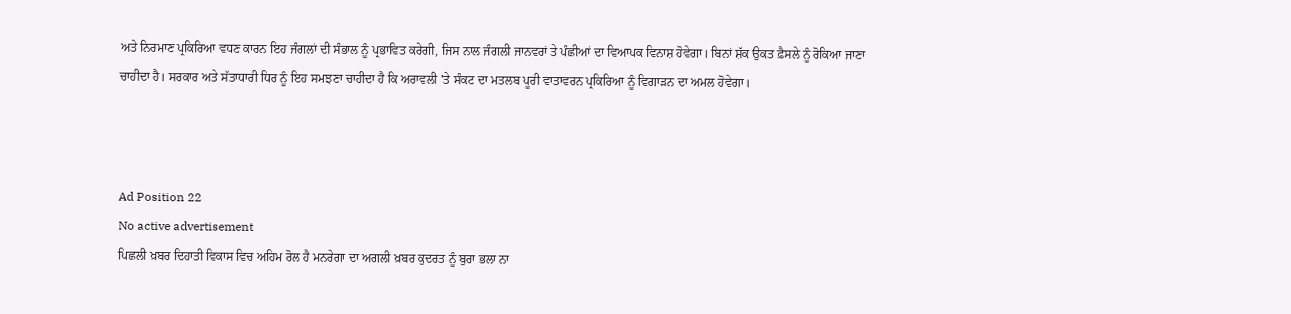ਅਤੇ ਨਿਰਮਾਣ ਪ੍ਰਕਿਰਿਆ ਵਧਣ ਕਾਰਨ ਇਹ ਜੰਗਲਾਂ ਦੀ ਸੰਭਾਲ ਨੂੰ ਪ੍ਰਭਾਵਿਤ ਕਰੇਗੀ, ਜਿਸ ਨਾਲ ਜੰਗਲੀ ਜਾਨਵਰਾਂ ਤੇ ਪੰਛੀਆਂ ਦਾ ਵਿਆਪਕ ਵਿਨਾਸ਼ ਹੋਵੇਗਾ। ਬਿਨਾਂ ਸ਼ੱਕ ਉਕਤ ਫ਼ੈਸਲੇ ਨੂੰ ਰੋਕਿਆ ਜਾਣਾ ਚਾਹੀਦਾ ਹੈ। ਸਰਕਾਰ ਅਤੇ ਸੱਤਾਧਾਰੀ ਧਿਰ ਨੂੰ ਇਹ ਸਮਝਣਾ ਚਾਹੀਦਾ ਹੈ ਕਿ ਅਰਾਵਲੀ 'ਤੇ ਸੰਕਟ ਦਾ ਮਤਲਬ ਪੂਰੀ ਵਾਤਾਵਰਨ ਪ੍ਰਕਿਰਿਆ ਨੂੰ ਵਿਗਾੜਨ ਦਾ ਅਮਲ ਹੋਵੇਗਾ।



Ad Position 22
No active advertisement
ਪਿਛਲੀ ਖ਼ਬਰ ਦਿਹਾਤੀ ਵਿਕਾਸ ਵਿਚ ਅਹਿਮ ਰੋਲ ਹੈ ਮਨਰੇਗਾ ਦਾ ਅਗਲੀ ਖ਼ਬਰ ਕੁਦਰਤ ਨੂੰ ਬੁਰਾ ਭਲਾ ਨਾ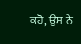ਕਹੋ, ਉਸ ਨੇ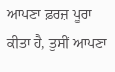ਆਪਣਾ ਫ਼ਰਜ਼ ਪੂਰਾ ਕੀਤਾ ਹੈ, ਤੁਸੀਂ ਆਪਣਾ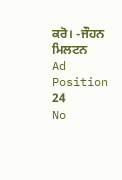ਕਰੋ। -ਜੌਹਨ ਮਿਲਟਨ
Ad Position 24
No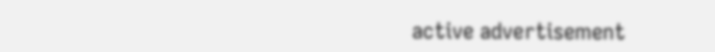active advertisement